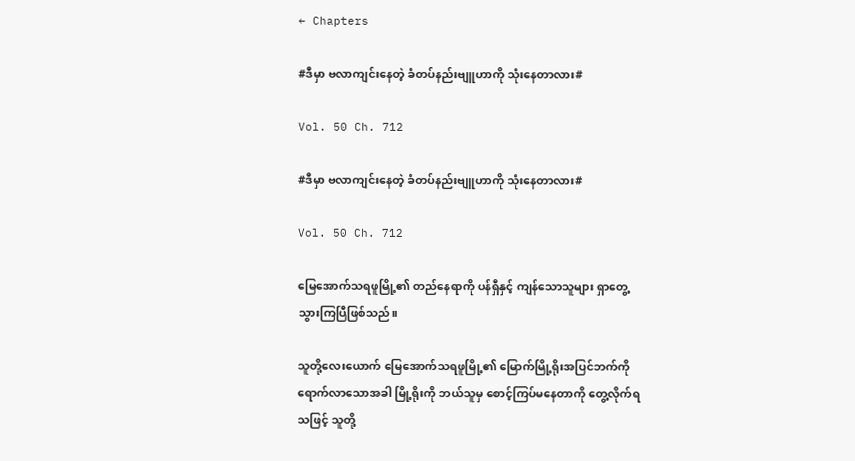← Chapters

#ဒီမှာ ဗလာကျင်းနေတဲ့ ခံတပ်နည်းဗျူဟာကို သုံးနေတာလား#

Vol. 50 Ch. 712

#ဒီမှာ ဗလာကျင်းနေတဲ့ ခံတပ်နည်းဗျူဟာကို သုံးနေတာလား#

Vol. 50 Ch. 712

မြေအောက်သရဖူမြို့၏ တည်နေရာကို ပန်ရှီနှင့် ကျန်သောသူများ ရှာတွေ့သွားကြပြီဖြစ်သည်။

သူတို့လေးယောက် မြေအောက်သရဖူမြို့၏ မြောက်မြို့ရိုးအပြင်ဘက်ကို ရောက်လာသောအခါ မြို့ရိုးကို ဘယ်သူမှ စောင့်ကြပ်မနေတာကို တွေ့လိုက်ရသဖြင့် သူတို့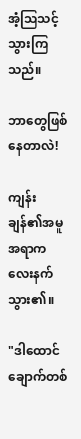အံ့ဩသင့်သွားကြသည်။

ဘာတွေဖြစ်နေတာလဲ!

ကျန်းချန်၏အမူအရာက လေးနက်သွား၏။

"ဒါထောင်ချောက်တစ်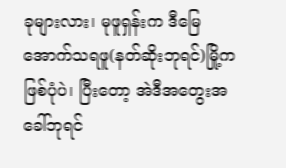ခုများလား၊ မုဖူရှန်းက ဒီမြေအောက်သရဖူ(နတ်ဆိုးဘုရင်)မြို့က ဖြစ်ပုံပဲ၊ ပြီးတော့ အဲဒီအတွေးအခေါ်ဘုရင်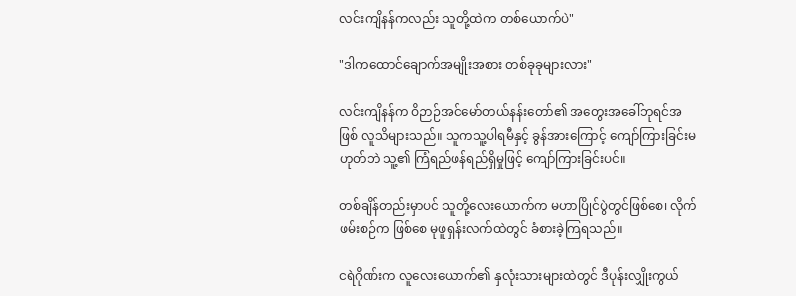လင်းကျိနန်ကလည်း သူတို့ထဲက တစ်ယောက်ပဲ"

"ဒါကထောင်ချောက်အမျိုးအစား တစ်ခုခုများလား"

လင်းကျိနန်က ဝိဉာဉ်အင်မော်တယ်နန်းတော်၏ အတွေးအခေါ်ဘုရင်အဖြစ် လူသိများသည်။ သူကသူ့ပါရမီနှင့် ခွန်အားကြောင့် ကျော်ကြားခြင်းမဟုတ်ဘဲ သူ့၏ ကြံရည်ဖန်ရည်ရှိမှုဖြင့် ကျော်ကြားခြင်းပင်။

တစ်ချိန်တည်းမှာပင် သူတို့လေးယောက်က မဟာပြိုင်ပွဲတွင်ဖြစ်စေ၊ လိုက်ဖမ်းစဉ်က ဖြစ်စေ မုဖူရှန်းလက်ထဲတွင် ခံစားခဲ့ကြရသည်။

ငရဲဂိုဏ်းက လူလေးယောက်၏ နှလုံးသားများထဲတွင် ဒီပုန်းလျှိုးကွယ်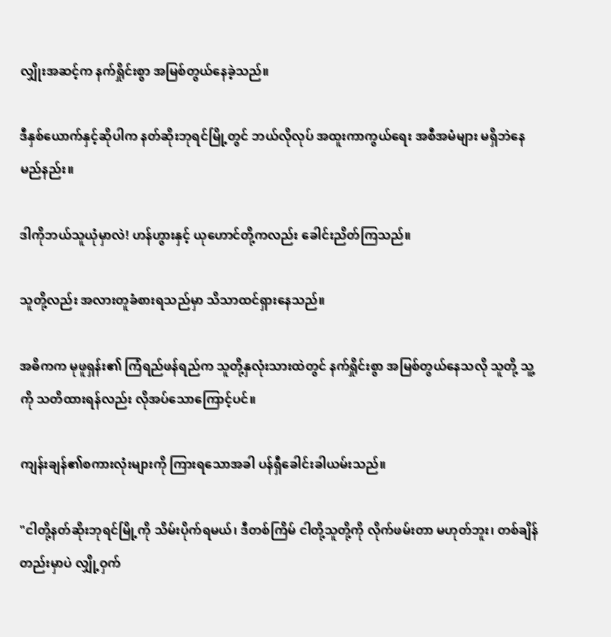လျှိုးအဆင့်က နက်ရှိုင်းစွာ အမြစ်တွယ်နေခဲ့သည်။

ဒီနှစ်ယောက်နှင့်ဆိုပါက နတ်ဆိုးဘုရင်မြို့တွင် ဘယ်လိုလုပ် အထူးကာကွယ်ရေး အစီအမံများ မရှိဘဲနေမည်နည်း။

ဒါကိုဘယ်သူယုံမှာလဲ! ဟန်ဟွားနှင့် ယုဟောင်တို့ကလည်း ခေါင်းညိတ်ကြသည်။

သူတို့လည်း အလားတူခံစားရသည်မှာ သိသာထင်ရှားနေသည်။

အဓိကက မုဖူရှန်း၏ ကြံရည်ဖန်ရည်က သူတို့နှလုံးသားထဲတွင် နက်ရှိုင်းစွာ အမြစ်တွယ်နေသလို သူတို့ သူ့ကို သတိထားရန်လည်း လိုအပ်သောကြောင့်ပင်။

ကျန်းချန်၏စကားလုံးများကို ကြားရသောအခါ ပန်ရှီခေါင်းခါယမ်းသည်။

"ငါတို့နတ်ဆိုးဘုရင်မြို့ကို သိမ်းပိုက်ရမယ်၊ ဒီတစ်ကြိမ် ငါတို့သူတို့ကို လိုက်ဖမ်းတာ မဟုတ်ဘူး၊ တစ်ချိန်တည်းမှာပဲ လျှို့ဝှက်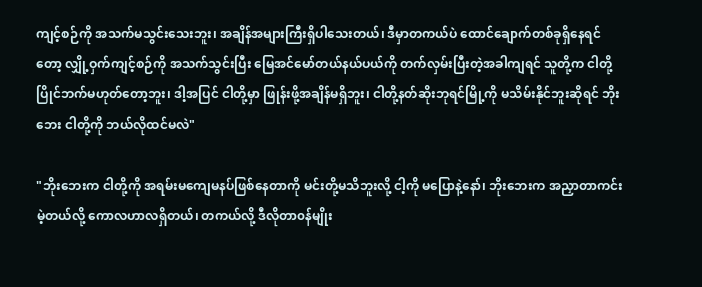ကျင့်စဉ်ကို အသက်မသွင်းသေးဘူး၊ အချိန်အများကြီးရှိပါသေးတယ်၊ ဒီမှာတကယ်ပဲ ထောင်ချောက်တစ်ခုရှိနေရင်တော့ လျှို့ဝှက်ကျင့်စဉ်ကို အသက်သွင်းပြီး မြေအင်မော်တယ်နယ်ပယ်ကို တက်လှမ်းပြီးတဲ့အခါကျရင် သူတို့က ငါတို့ပြိုင်ဘက်မဟုတ်တော့ဘူး၊ ဒါ့အပြင် ငါတို့မှာ ဖြုန်းဖို့အချိန်မရှိဘူး၊ ငါတို့နတ်ဆိုးဘုရင်မြို့ကို မသိမ်းနိုင်ဘူးဆိုရင် ဘိုးဘေး ငါတို့ကို ဘယ်လိုထင်မလဲ"

"ဘိုးဘေးက ငါတို့ကို အရမ်းမကျေမနပ်ဖြစ်နေတာကို မင်းတို့မသိဘူးလို့ ငါ့ကို မပြောနဲ့နော်၊ ဘိုးဘေးက အညှာတာကင်းမဲ့တယ်လို့ ကောလဟာလရှိတယ်၊ တကယ်လို့ ဒီလိုတာ၀န်မျိုး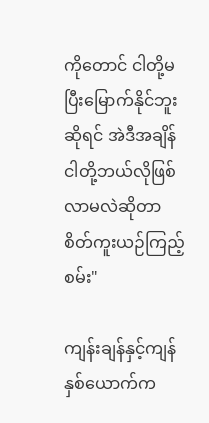ကိုတောင် ငါတို့မပြီးမြောက်နိုင်ဘူးဆိုရင် အဲဒီအချိန် ငါတို့ဘယ်လိုဖြစ်လာမလဲဆိုတာ စိတ်ကူးယဉ်ကြည့်စမ်း"

ကျန်းချန်နှင့်ကျန်နှစ်ယောက်က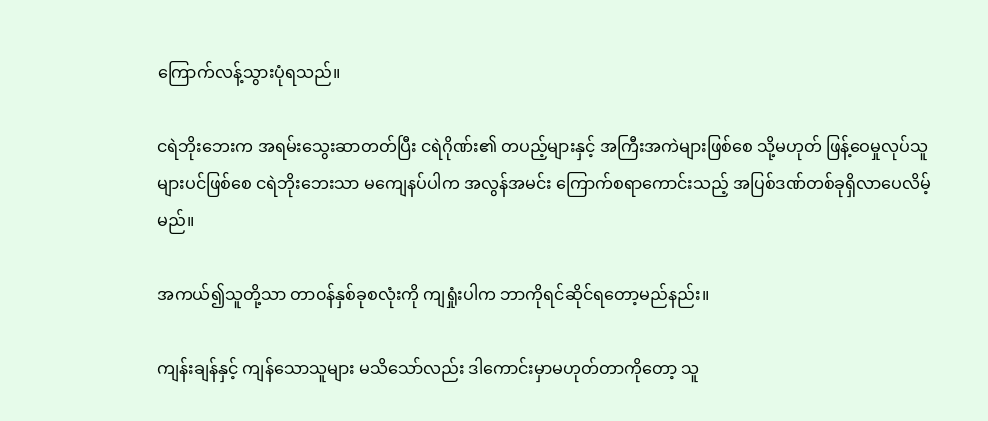ကြောက်လန့်သွားပုံရသည်။

ငရဲဘိုးဘေးက အရမ်းသွေးဆာတတ်ပြီး ငရဲဂိုဏ်း၏ တပည့်များနှင့် အကြီးအကဲများဖြစ်စေ သို့မဟုတ် ဖြန့်ဝေမှုလုပ်သူများပင်ဖြစ်စေ ငရဲဘိုးဘေးသာ မကျေနပ်ပါက အလွန်အမင်း ကြောက်စရာကောင်းသည့် အပြစ်ဒဏ်တစ်ခုရှိလာပေလိမ့်မည်။

အကယ်၍သူတို့သာ တာ၀န်နှစ်ခုစလုံးကို ကျရှုံးပါက ဘာကိုရင်ဆိုင်ရတော့မည်နည်း။

ကျန်းချန်နှင့် ကျန်သောသူများ မသိသော်လည်း ဒါကောင်းမှာမဟုတ်တာကိုတော့ သူ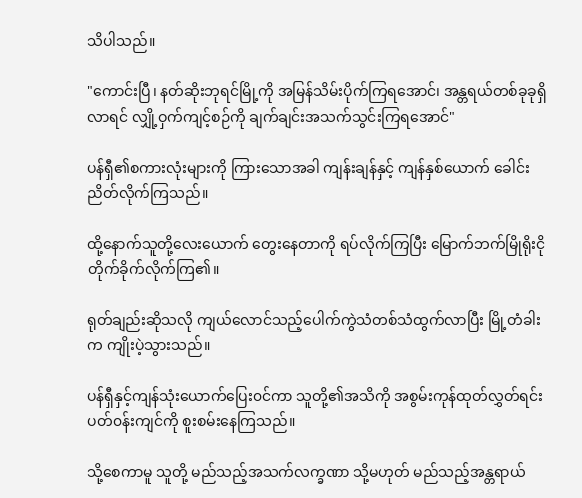သိပါသည်။

"ကောင်းပြီ၊ နတ်ဆိုးဘုရင်မြို့ကို အမြန်သိမ်းပိုက်ကြရအောင်၊ အန္တရယ်တစ်ခုခုရှိလာရင် လျှို့ဝှက်ကျင့်စဉ်ကို ချက်ချင်းအသက်သွင်းကြရအောင်"

ပန်ရှီ၏စကားလုံးများကို ကြားသောအခါ ကျန်းချန်နှင့် ကျန်နှစ်ယောက် ခေါင်းညိတ်လိုက်ကြသည်။

ထို့နောက်သူတို့လေးယောက် တွေးနေတာကို ရပ်လိုက်ကြပြီး မြောက်ဘက်မြိုရိုးငို တိုက်ခိုက်လိုက်ကြ၏။

ရုတ်ချည်းဆိုသလို ကျယ်လောင်သည့်ပေါက်ကွဲသံတစ်သံထွက်လာပြီး မြို့တံခါးက ကျိုးပဲ့သွားသည်။

ပန်ရှီနှင့်ကျန်သုံးယောက်ပြေး၀င်ကာ သူတို့၏အသိကို အစွမ်းကုန်ထုတ်လွှတ်ရင်း ပတ်၀န်းကျင်ကို စူးစမ်းနေကြသည်။

သို့စေကာမူ သူတို့ မည်သည့်အသက်လက္ခဏာ သို့မဟုတ် မည်သည့်အန္တရာယ်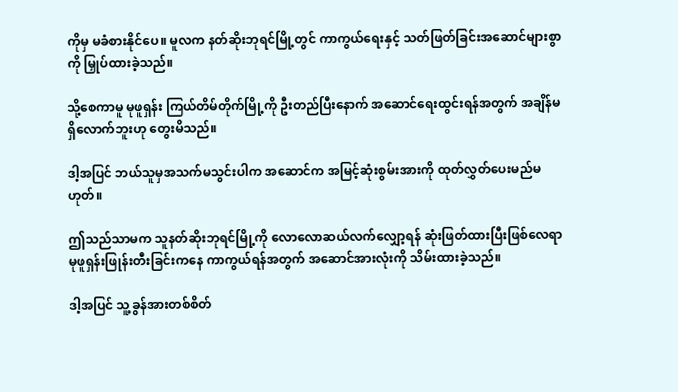ကိုမှ မခံစားနိုင်ပေ။ မူလက နတ်ဆိုးဘုရင်မြို့တွင် ကာကွယ်ရေးနှင့် သတ်ဖြတ်ခြင်းအဆောင်များစွာကို မြှုပ်ထားခဲ့သည်။

သို့စေကာမူ မုဖူရှန်း ကြယ်တိမ်တိုက်မြို့ကို ဦးတည်ပြီးနောက် အဆောင်ရေးထွင်းရန်အတွက် အချိန်မရှိလောက်ဘူးဟု တွေးမိသည်။

ဒါ့အပြင် ဘယ်သူမှအသက်မသွင်းပါက အဆောင်က အမြင့်ဆုံးစွမ်းအားကို ထုတ်လွှတ်ပေးမည်မဟုတ်။

ဤသည်သာမက သူနတ်ဆိုးဘုရင်မြို့ကို လောလောဆယ်လက်လျှော့ရန် ဆုံးဖြတ်ထားပြီးဖြစ်လေရာ မုဖူရှန်းဖြုန်းတီးခြင်း‌ကနေ ကာကွယ်ရန်အတွက် အဆောင်အားလုံးကို သိမ်းထားခဲ့သည်။

ဒါ့အပြင် သူ့ခွန်အားတစ်စိတ်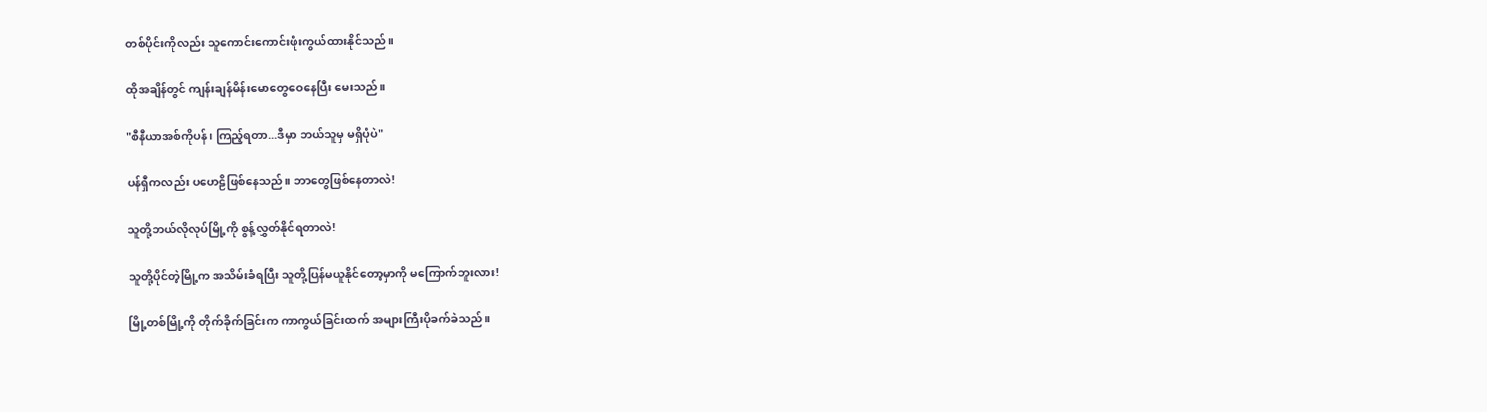တစ်ပိုင်းကိုလည်း သူကောင်းကောင်းဖုံးကွယ်ထားနိုင်သည်။

ထိုအချိန်တွင် ကျန်းချန်မိန်းမောတွေဝေနေပြီး မေးသည်။

"စီနီယာအစ်ကိုပန်၊ ကြည့်ရတာ...ဒီမှာ ဘယ်သူမှ မရှိပုံပဲ"

ပန်ရှီကလည်း ပဟေဠိဖြစ်နေသည်။ ဘာတွေဖြစ်နေတာလဲ!

သူတို့ဘယ်လိုလုပ်မြို့ကို စွန့်လွှတ်နိုင်ရတာလဲ!

သူတို့ပိုင်တဲ့မြို့က အသိမ်းခံရပြီး သူတို့ပြန်မယူနိုင်တော့မှာကို မကြောက်ဘူးလား!

မြို့တစ်မြို့ကို တိုက်ခိုက်ခြင်းက ကာကွယ်ခြင်းထက် အများကြီးပိုခက်ခဲသည်။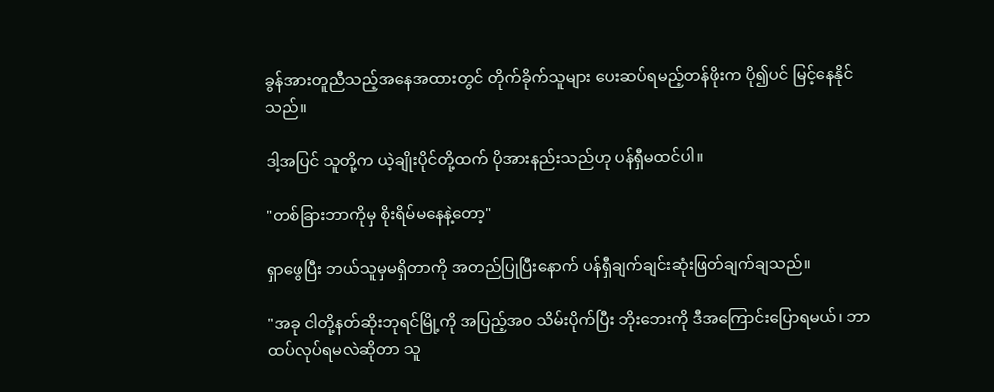ခွန်အားတူညီသည့်အနေအထားတွင် တိုက်ခိုက်သူများ ပေးဆပ်ရမည့်တန်ဖိုးက ပို၍ပင် မြင့်နေနိုင်သည်။

ဒါ့အပြင် သူတို့က ယဲ့ချိုးပိုင်တို့ထက် ပိုအားနည်းသည်ဟု ပန်ရှီမထင်ပါ။

"တစ်ခြားဘာကိုမှ စိုးရိမ်မနေနဲ့တော့"

ရှာဖွေပြီး ဘယ်သူမှမရှိတာကို အတည်ပြုပြီးနောက် ပန်ရှီချက်ချင်းဆုံးဖြတ်ချက်ချသည်။

"အခု ငါတို့နတ်ဆိုးဘုရင်မြို့ကို အပြည့်အ၀ သိမ်းပိုက်ပြီး ဘိုးဘေးကို ဒီအကြောင်းပြောရမယ်၊ ဘာထပ်လုပ်ရမလဲဆိုတာ သူ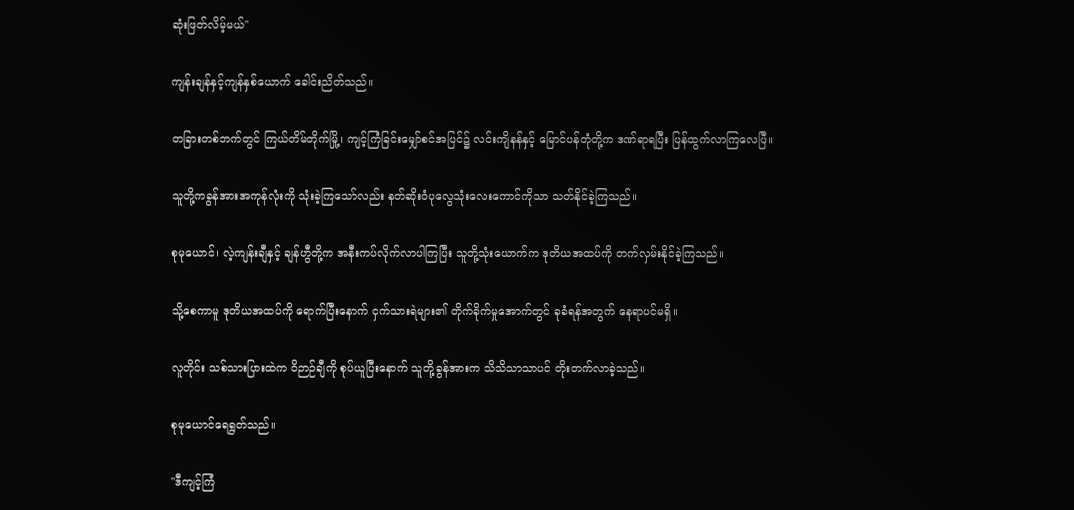ဆုံးဖြတ်လိမ့်မယ်"

ကျန်းချန်နှင့်ကျန်နှစ်ယောက် ခေါင်းညိတ်သည်။

တခြားတစ်ဘက်တွင် ကြယ်တိမ်တိုက်မြို့၊ ကျင့်ကြံခြင်းမျှော်စင်အပြင်၌ လင်းကျိနန်နှင့် မြောင်ပန်တုံတို့က ဒဏ်ရာရပြီး ပြန်ထွက်လာကြလေပြီ။

သူတို့ကခွန်အားအကုန်လုံးကို သုံးခဲ့ကြသော်လည်း နတ်ဆိုးဝံပုလွေသုံးလေးကောင်ကိုသာ သတ်နိုင်ခဲ့ကြသည်။

စုမုယောင်၊ လဲ့ကျန်းချီနှင့် ချန်ဟွီတို့က အနီးကပ်လိုက်လာပါကြပြီး သူတို့သုံးယောက်က ဒုတိယအထပ်ကို တက်လှမ်းနိုင်ခဲ့ကြသည်။

သို့စေကာမူ ဒုတိယအထပ်ကို ရောက်ပြီးနောက် ငှက်သားရဲများ၏ တိုက်ခိုက်မှုအောက်တွင် ခုခံရန်အတွက် နေရာပင်မရှိ။

လူတိုင်း သစ်သားပြားထဲက ဝိဉာဉ်ချီကို စုပ်ယူပြီးနောက် သူတို့ခွန်အားက သိသိသာသာပင် တိုးတက်လာခဲ့သည်။

စုမုယောင်ရေရွတ်သည်။

"ဒီကျင့်ကြံ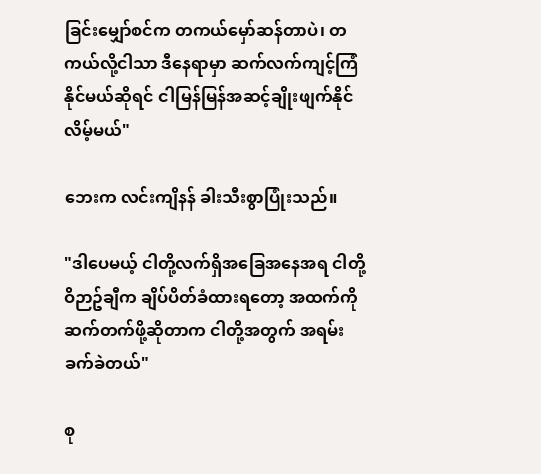ခြင်း‌မျှော်စင်က တကယ်မှော်ဆန်တာပဲ၊ တကယ်လို့ငါသာ ဒီနေရာမှာ ဆက်လက်ကျင့်ကြံနိုင်မယ်ဆိုရင် ငါမြန်မြန်အဆင့်ချိုးဖျက်နိုင်လိမ့်မယ်"

ဘေးက လင်းကျိနန် ခါးသီးစွာပြုံးသည်။

"ဒါပေမယ့် ငါတို့လက်ရှိအခြေအနေအရ ငါတို့ဝိဉာဥ်ချီက ချိပ်ပိတ်ခံထားရတော့ အထက်ကို ဆက်တက်ဖို့ဆိုတာက ငါတို့အတွက် အရမ်းခက်ခဲတယ်"

စု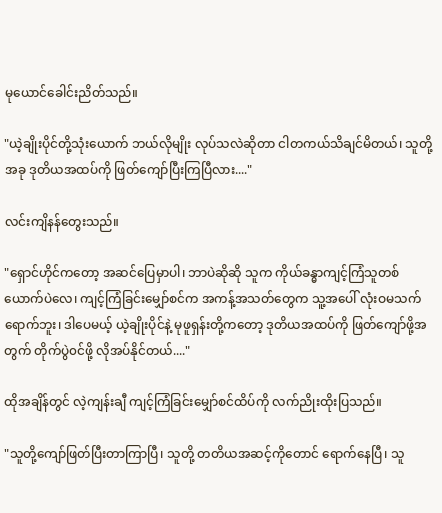မုယောင်ခေါင်းညိတ်သည်။

"ယဲ့ချိုးပိုင်တို့သုံးယောက် ဘယ်လိုမျိုး လုပ်သလဲဆိုတာ ငါတကယ်သိချင်မိတယ်၊ သူတို့အခု ဒုတိယအထပ်ကို ဖြတ်ကျော်ပြီးကြပြီလား...."

လင်းကျိနန်တွေးသည်။

"ရှောင်ဟိုင်ကတော့ အဆင်ပြေမှာပါ၊ ဘာပဲဆိုဆို သူက ကိုယ်ခန္ဓာကျင့်ကြံသူတစ်ယောက်ပဲလေ၊ ကျင့်ကြံခြင်းမျှော်စင်က အကန့်အသတ်တွေက သူ့အပေါ် လုံးဝမသက်ရောက်ဘူး၊ ဒါပေမယ့် ယဲ့ချိုးပိုင်နဲ့ မုဖူရှန်းတို့ကတော့ ဒုတိယအထပ်ကို ဖြတ်ကျော်ဖို့အတွက် တိုက်ပွဲ၀င်ဖို့ လိုအပ်နိုင်တယ်...."

ထိုအချိန်တွင် လဲ့ကျန်းချီ ကျင့်ကြံခြင်းမျှော်စင်ထိပ်ကို လက်ညိုးထိုးပြသည်။

"သူတို့ကျော်ဖြတ်ပြီးတာကြာပြီ၊ သူတို့ တတိယအဆင့်ကိုတောင် ရောက်နေပြီ၊ သူ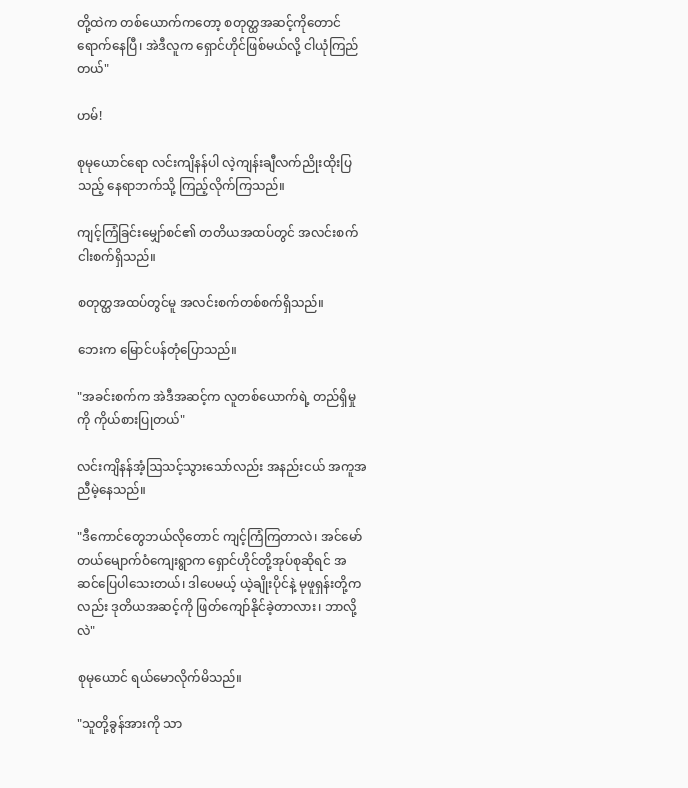တို့ထဲက တစ်ယောက်ကတော့ စတုတ္ထအဆင့်ကိုတောင် ရောက်နေပြီ၊ အဲဒီလူက ရှောင်ဟိုင်ဖြစ်မယ်လို့ ငါယုံကြည်တယ်"

ဟမ်!

စုမုယောင်ရော လင်းကျိနန်ပါ လဲ့ကျန်းချီလက်ညိုးထိုးပြသည့် နေရာဘက်သို့ ကြည့်လိုက်ကြသည်။

ကျင့်ကြံခြင်းမျှော်စင်၏ တတိယအထပ်တွင် အလင်းစက်ငါးစက်ရှိသည်။

စတုတ္ထအထပ်တွင်မူ အလင်းစက်တစ်စက်ရှိသည်။

ဘေးက မြောင်ပန်တုံပြောသည်။

"အခင်းစက်က အဲဒီအဆင့်က လူတစ်ယောက်ရဲ့ တည်ရှိမှုကို ကိုယ်စားပြုတယ်"

လင်းကျိနန်အံ့ဩသင့်သွားသော်လည်း အနည်းငယ် အကူအညီမဲ့နေသည်။

"ဒီကောင်တွေဘယ်လိုတောင် ကျင့်ကြံကြတာလဲ၊ အင်မော်တယ်မျောက်ဝံကျေးရွာက ရှောင်ဟိုင်တို့အုပ်စုဆိုရင် အဆင်ပြေပါသေးတယ်၊ ဒါပေမယ့် ယဲ့ချိုးပိုင်နဲ့ မုဖူရှန်းတို့ကလည်း ဒုတိယအဆင့်ကို ဖြတ်ကျော်နိုင်ခဲ့တာလား၊ ဘာလို့လဲ"

စုမုယောင် ရယ်မောလိုက်မိသည်။

"သူတို့ခွန်အားကို သာ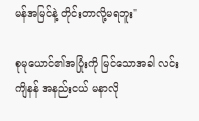မန်အမြင်နဲ့ တိုင်းတာလို့မရဘူး"

စုမုယောင်၏အပြုံးကို မြင်သောအခါ လင်းကျိနန် အနည်းငယ် မနာလို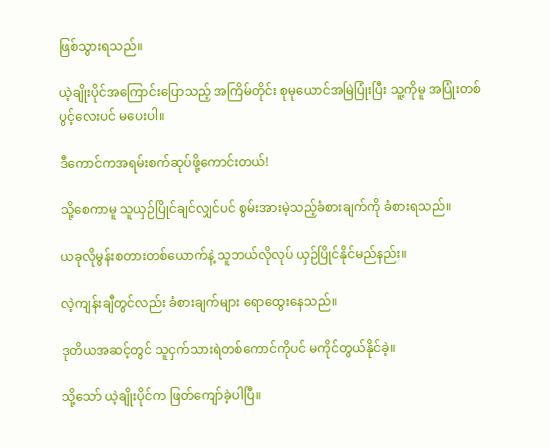ဖြစ်သွားရသည်။

ယဲ့ချိုးပိုင်အကြောင်းပြောသည့် အကြိမ်တိုင်း စုမုယောင်အမြဲပြုံးပြီး သူ့ကိုမူ အပြုံးတစ်ပွင့်လေးပင် မပေးပါ။

ဒီကောင်ကအရမ်းစက်ဆုပ်ဖို့ကောင်းတယ်!

သို့စေကာမူ သူယှဉ်ပြိုင်ချင်လျှင်ပင် စွမ်းအားမဲ့သည့်ခံစားချက်ကို ခံစားရသည်။

ယခုလိုမွန်းစတားတစ်ယောက်နဲ့ သူဘယ်လိုလုပ် ယှဉ်ပြိုင်နိုင်မည်နည်း။

လဲ့ကျန်းချီတွင်လည်း ခံစားချက်များ ရောထွေးနေသည်။

ဒုတိယအဆင့်တွင် သူငှက်သားရဲတစ်ကောင်ကိုပင် မကိုင်တွယ်နိုင်ခဲ့။

သို့သော် ယဲ့ချိုးပိုင်က ဖြတ်ကျော်ခဲ့ပါပြီ။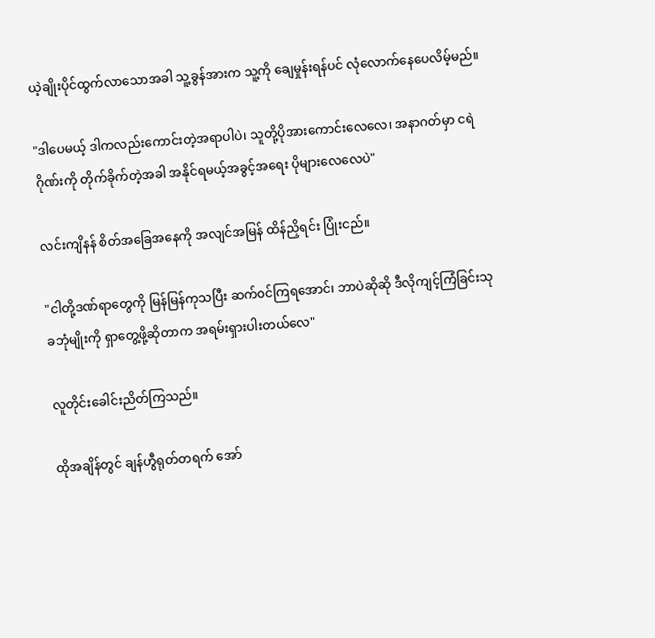ယဲ့ချိုးပိုင်ထွက်လာသောအခါ သူ့ခွန်အားက သူ့ကို ချေမှုန်းရန်ပင် လုံလောက်နေပေလိမ့်မည်။

"ဒါပေမယ့် ဒါကလည်းကောင်းတဲ့အရာပါပဲ၊ သူတို့ပိုအားကောင်းလေလေ၊ အနာဂတ်မှာ ငရဲဂိုဏ်းကို တိုက်ခိုက်တဲ့အခါ အနိုင်ရမယ့်အခွင့်အရေး ပိုများလေလေပဲ"

လင်းကျိနန် စိတ်အခြေအနေကို အလျင်အမြန် ထိန်ညှိရင်း ပြုံးငည်။

"ငါတို့ဒဏ်ရာတွေကို မြန်မြန်ကုသပြီး ဆက်၀င်ကြရအောင်၊ ဘာပဲဆိုဆို ဒီလိုကျင့်ကြံခြင်းသုခဘုံမျိုးကို ရှာတွေ့ဖို့ဆိုတာက အရမ်းရှားပါးတယ်လေ"

လူတိုင်းခေါင်းညိတ်ကြသည်။

ထိုအချိန်တွင် ချန်ဟွီရုတ်တရက် အော်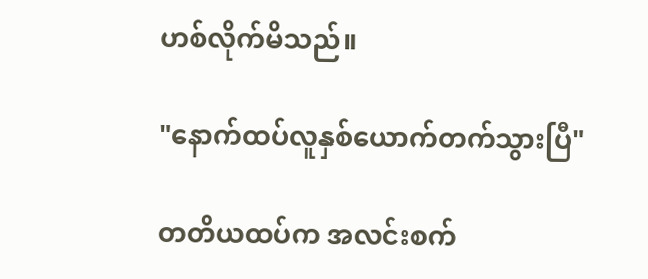ဟစ်လိုက်မိသည်။

"နောက်ထပ်လူနှစ်ယောက်တက်သွားပြီ"

တတိယထပ်က အလင်းစက်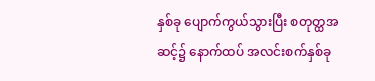နှစ်ခု ပျောက်ကွယ်သွားပြီး စတုတ္ထအဆင့်၌ နောက်ထပ် အလင်းစက်နှစ်ခု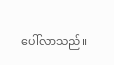ပေါ်လာသည်။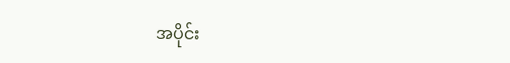အပိုင်း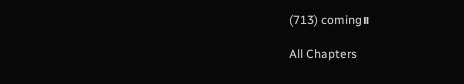(713) coming။

All Chapters